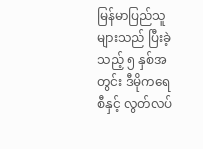မြန်မာပြည်သူများသည် ပြီးခဲ့သည့် ၅ နှစ်အတွင်း ဒီမိုကရေစီနှင့် လွတ်လပ်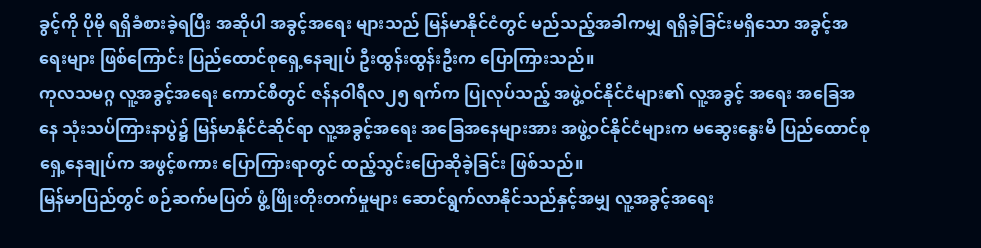ခွင့်ကို ပိုမို ရရှိခံစားခဲ့ရပြီး အဆိုပါ အခွင့်အရေး များသည် မြန်မာနိုင်ငံတွင် မည်သည့်အခါကမျှ ရရှိခဲ့ခြင်းမရှိသော အခွင့်အရေးများ ဖြစ်ကြောင်း ပြည်ထောင်စုရှေ့နေချုပ် ဦးထွန်းထွန်းဦးက ပြောကြားသည်။
ကုလသမဂ္ဂ လူ့အခွင့်အရေး ကောင်စီတွင် ဇန်နဝါရီလ၂၅ ရက်က ပြုလုပ်သည့် အဖွဲ့ဝင်နိုင်ငံများ၏ လူ့အခွင့် အရေး အခြေအနေ သုံးသပ်ကြားနာပွဲ၌ မြန်မာနိုင်ငံဆိုင်ရာ လူ့အခွင့်အရေး အခြေအနေများအား အဖွဲ့ဝင်နိုင်ငံများက မဆွေးနွေးမီ ပြည်ထောင်စု ရှေ့နေချုပ်က အဖွင့်စကား ပြောကြားရာတွင် ထည့်သွင်းပြောဆိုခဲ့ခြင်း ဖြစ်သည်။
မြန်မာပြည်တွင် စဉ်ဆက်မပြတ် ဖွံ့ဖြိုးတိုးတက်မှုများ ဆောင်ရွက်လာနိုင်သည်နှင့်အမျှ လူ့အခွင့်အရေး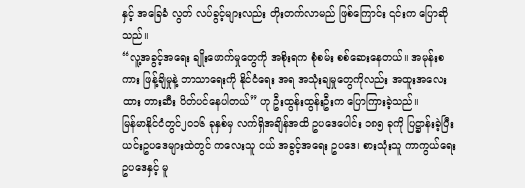နှင့် အခြေခံ လွတ် လပ်ခွင့်များလည်း တိုးတက်လာမည် ဖြစ်ကြောင်း ၎င်းက ပြောဆိုသည်။
“လူ့အခွင့်အရေး ချိုးဖောက်မှုတွေကို အစိုးရက စုံစမ်း စစ်ဆေးနေတယ်။ အမုန်းစကား ဖြန့်ချိမှုနဲ့ ဘာသာရေးကို နိုင်ငံရေး အရ အသုံးချမှုတွေကိုလည်း အထူးအလေးထား တားဆီး ပိတ်ပင်နေပါတယ်” ဟု ဦးထွန်းထွန်းဦးက ပြောကြားခဲ့သည်။
မြန်မာနိုင်ငံတွင်၂၀၁၆ ခုနှစ်မှ လက်ရှိအချိန်အထိ ဥပဒေပေါင်း ၁၈၅ ခုကို ပြဋ္ဌာန်းခဲ့ပြီး ယင်းဥပဒေများထဲတွင် ကလေးသူ ငယ် အခွင့်အရေး ဥပဒေ၊ စားသုံးသူ ကာကွယ်ရေး ဥပဒေနှင့် မူ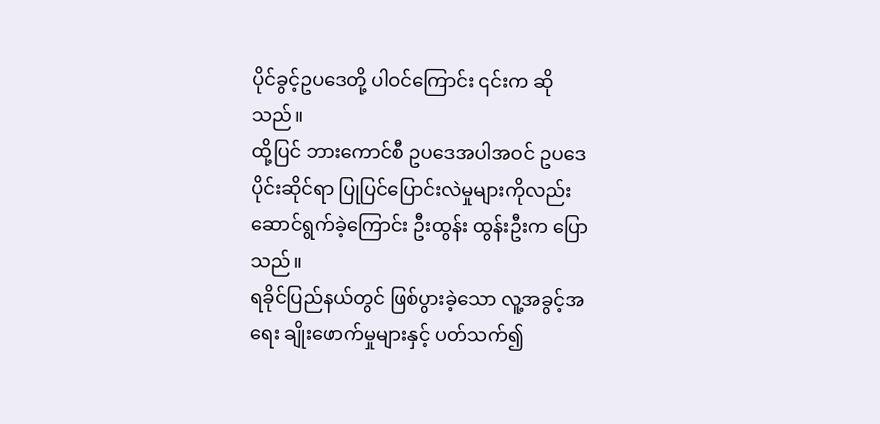ပိုင်ခွင့်ဥပဒေတို့ ပါဝင်ကြောင်း ၎င်းက ဆိုသည်။
ထို့ပြင် ဘားကောင်စီ ဥပဒေအပါအဝင် ဥပဒေပိုင်းဆိုင်ရာ ပြုပြင်ပြောင်းလဲမှုများကိုလည်း ဆောင်ရွက်ခဲ့ကြောင်း ဦးထွန်း ထွန်းဦးက ပြောသည်။
ရခိုင်ပြည်နယ်တွင် ဖြစ်ပွားခဲ့သော လူ့အခွင့်အရေး ချိုးဖောက်မှုများနှင့် ပတ်သက်၍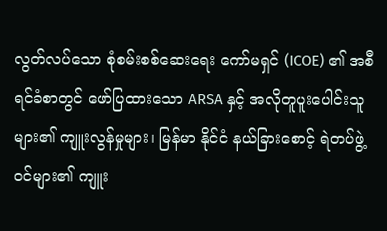လွတ်လပ်သော စုံစမ်းစစ်ဆေးရေး ကော်မရှင် (ICOE) ၏ အစီရင်ခံစာတွင် ဖော်ပြထားသော ARSA နှင့် အလိုတူပူးပေါင်းသူများ၏ ကျူးလွန်မှုများ၊ မြန်မာ နိုင်ငံ နယ်ခြားစောင့် ရဲတပ်ဖွဲ့ဝင်များ၏ ကျူး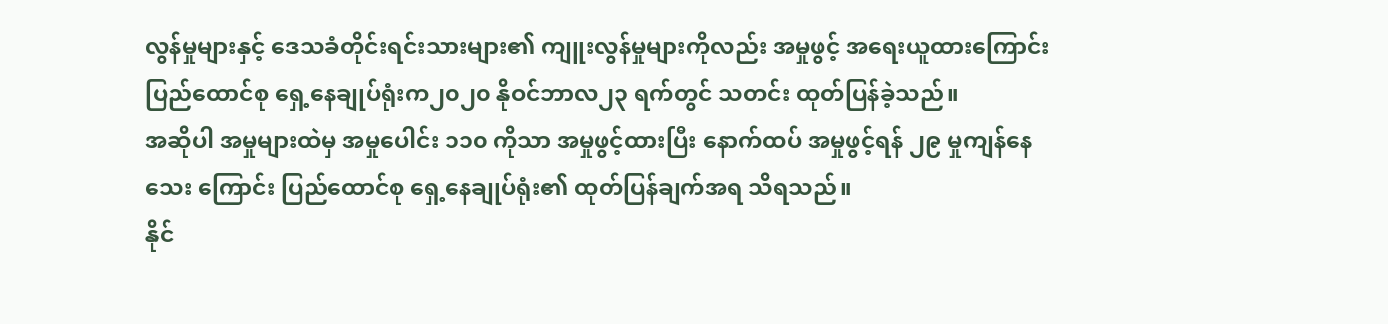လွန်မှုများနှင့် ဒေသခံတိုင်းရင်းသားများ၏ ကျူးလွန်မှုများကိုလည်း အမှုဖွင့် အရေးယူထားကြောင်း ပြည်ထောင်စု ရှေ့နေချုပ်ရုံးက၂၀၂၀ နိုဝင်ဘာလ၂၃ ရက်တွင် သတင်း ထုတ်ပြန်ခဲ့သည်။
အဆိုပါ အမှုများထဲမှ အမှုပေါင်း ၁၁၀ ကိုသာ အမှုဖွင့်ထားပြီး နောက်ထပ် အမှုဖွင့်ရန် ၂၉ မှုကျန်နေသေး ကြောင်း ပြည်ထောင်စု ရှေ့နေချုပ်ရုံး၏ ထုတ်ပြန်ချက်အရ သိရသည်။
နိုင်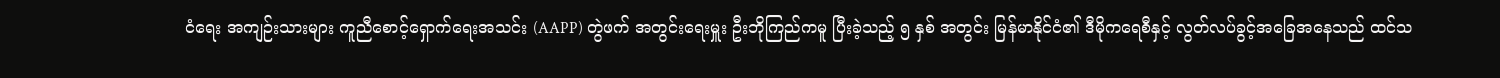ငံရေး အကျဉ်းသားများ ကူညီစောင့်ရှောက်ရေးအသင်း (AAPP) တွဲဖက် အတွင်းရေးမှူး ဦးဘိုကြည်ကမူ ပြီးခဲ့သည့် ၅ နှစ် အတွင်း မြန်မာနိုင်ငံ၏ ဒီမိုကရေစီနှင့် လွတ်လပ်ခွင့်အခြေအနေသည် ထင်သ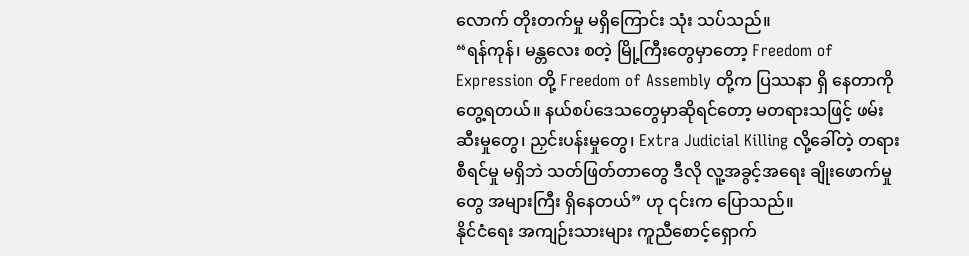လောက် တိုးတက်မှု မရှိကြောင်း သုံး သပ်သည်။
“ရန်ကုန်၊ မန္တလေး စတဲ့ မြို့ကြီးတွေမှာတော့ Freedom of Expression တို့ Freedom of Assembly တို့က ပြဿနာ ရှိ နေတာကို တွေ့ရတယ်။ နယ်စပ်ဒေသတွေမှာဆိုရင်တော့ မတရားသဖြင့် ဖမ်းဆီးမှုတွေ၊ ညှင်းပန်းမှုတွေ၊ Extra Judicial Killing လို့ခေါ်တဲ့ တရားစီရင်မှု မရှိဘဲ သတ်ဖြတ်တာတွေ ဒီလို လူ့အခွင့်အရေး ချိုးဖောက်မှုတွေ အများကြီး ရှိနေတယ်” ဟု ၎င်းက ပြောသည်။
နိုင်ငံရေး အကျဉ်းသားများ ကူညီစောင့်ရှောက်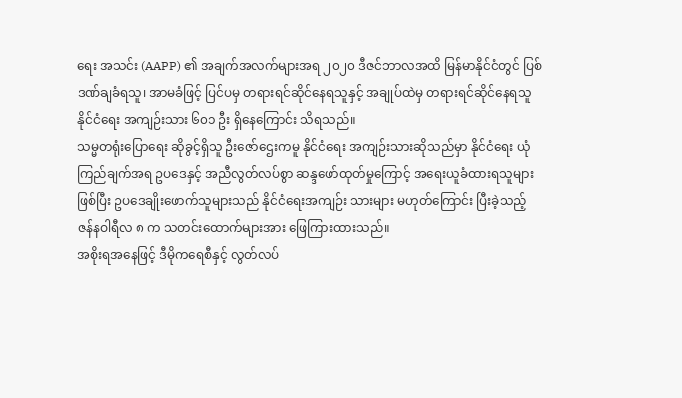ရေး အသင်း (AAPP) ၏ အချက်အလက်များအရ ၂၀၂၀ ဒီဇင်ဘာလအထိ မြန်မာနိုင်ငံတွင် ပြစ်ဒဏ်ချခံရသူ၊ အာမခံဖြင့် ပြင်ပမှ တရားရင်ဆိုင်နေရသူနှင့် အချုပ်ထဲမှ တရားရင်ဆိုင်နေရသူ နိုင်ငံရေး အကျဉ်းသား ၆၀၁ ဦး ရှိနေကြောင်း သိရသည်။
သမ္မတရုံးပြောရေး ဆိုခွင့်ရှိသူ ဦးဇော်ဌေးကမူ နိုင်ငံရေး အကျဉ်းသားဆိုသည်မှာ နိုင်ငံရေး ယုံကြည်ချက်အရ ဥပဒေနှင့် အညီလွတ်လပ်စွာ ဆန္ဒဖော်ထုတ်မှုကြောင့် အရေးယူခံထားရသူများဖြစ်ပြီး ဥပဒေချိုးဖောက်သူများသည် နိုင်ငံရေးအကျဉ်း သားများ မဟုတ်ကြောင်း ပြီးခဲ့သည့် ဇန်နဝါရီလ ၈ က သတင်းထောက်များအား ဖြေကြားထားသည်။
အစိုးရအနေဖြင့် ဒီမိုကရေစီနှင့် လွတ်လပ်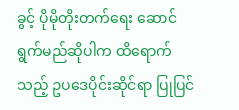ခွင့် ပိုမိုတိုးတက်ရေး ဆောင်ရွက်မည်ဆိုပါက ထိရောက်သည့် ဥပဒေပိုင်းဆိုင်ရာ ပြုပြင်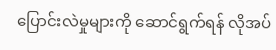ပြောင်းလဲမှုများကို ဆောင်ရွက်ရန် လိုအပ်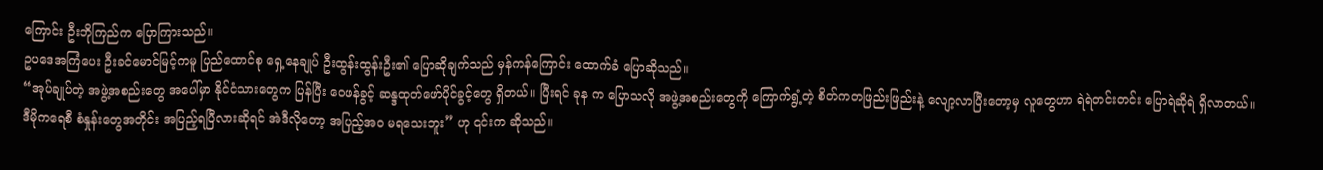ကြောင်း ဦးဘိုကြည်က ပြောကြားသည်။
ဥပဒေအကြံပေး ဦးခင်မောင်မြင့်ကမူ ပြည်ထောင်စု ရှေ့နေချုပ် ဦးထွန်းထွန်းဦး၏ ပြောဆိုချက်သည် မှန်ကန်ကြောင်း ထောက်ခံ ပြောဆိုသည်။
“အုပ်ချုပ်တဲ့ အဖွဲ့အစည်းတွေ အပေါ်မှာ နိုင်ငံသားတွေက ပြန်ပြီး ဝေဖန်ခွင့် ဆန္ဒထုတ်ဖော်ပိုင်ခွင့်တွေ ရှိတယ်။ ပြီးရင် ခုန က ပြောသလို အဖွဲ့အစည်းတွေကို ကြောက်ရွံ့တဲ့ စိတ်ကတဖြည်းဖြည်းနဲ့ လျော့လာပြီးတော့မှ လူတွေဟာ ရဲရဲတင်းတင်း ပြောရဲဆိုရဲ ရှိလာတယ်။ ဒီမိုကရေစီ စံနှုန်းတွေအတိုင်း အပြည့်ရပြီလားဆိုရင် အဲဒီလိုတော့ အပြည့်အဝ မရသေးဘူး” ဟု ၎င်းက ဆိုသည်။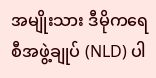အမျိုးသား ဒီမိုကရေစီအဖွဲ့ချုပ် (NLD) ပါ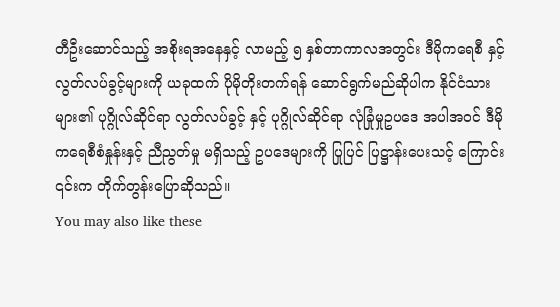တီဦးဆောင်သည့် အစိုးရအနေနှင့် လာမည့် ၅ နှစ်တာကာလအတွင်း ဒီမိုကရေစီ နှင့် လွတ်လပ်ခွင့်များကို ယခုထက် ပိုမိုတိုးတက်ရန် ဆောင်ရွက်မည်ဆိုပါက နိုင်ငံသားများ၏ ပုဂ္ဂိုလ်ဆိုင်ရာ လွတ်လပ်ခွင့် နှင့် ပုဂ္ဂိုလ်ဆိုင်ရာ လုံခြုံမှုဥပဒေ အပါအဝင် ဒီမိုကရေစီစံနှုန်းနှင့် ညီညွတ်မှု မရှိသည့် ဥပဒေများကို ပြုပြင် ပြဋ္ဌာန်းပေးသင့် ကြောင်း ၎င်းက တိုက်တွန်းပြောဆိုသည်။
You may also like these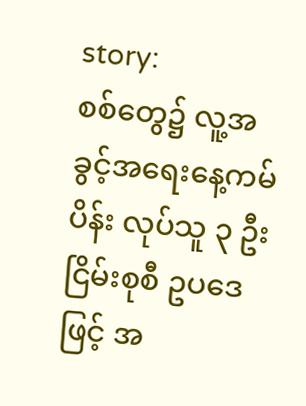story:
စစ်တွေ၌ လူ့အခွင့်အရေးနေ့ကမ်ပိန်း လုပ်သူ ၃ ဦး ငြိမ်းစုစီ ဥပဒေဖြင့် အ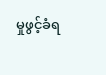မှုဖွင့်ခံရ